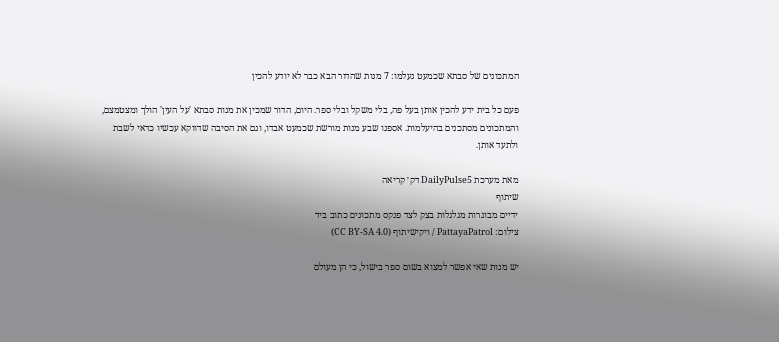המתכונים של סבתא שכמעט נעלמו: 7 מנות שהדור הבא כבר לא יודע להכין

פעם כל בית ידע להכין אותן בעל פה, בלי משקל ובלי ספר. היום, הדור שמכין את מנות סבתא 'על העין' הולך ומצטמצם, והמתכונים מסתכנים בהיעלמות. אספנו שבע מנות מורשת שכמעט אבדו, וגם את הסיבה שדווקא עכשיו כדאי לשבת ולתעד אותן.

מאת מערכת DailyPulse5 דק׳ קריאה
שיתוף
ידיים מבוגרות מגלגלות בצק לצד פנקס מתכונים כתוב ביד
צילום: PattayaPatrol / ויקישיתוף (CC BY-SA 4.0)

יש מנות שאי אפשר למצוא בשום ספר בישול, כי הן מעולם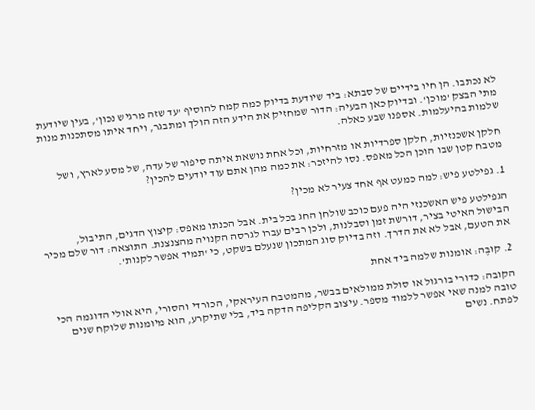לא נכתבו. הן חיו בידיים של סבתא: ביד שיודעת בדיוק כמה קמח להוסיף 'עד שזה מרגיש נכון', בעין שיודעת מתי הבצק 'מוכן'. ובדיוק כאן הבעיה: הדור שמחזיק את הידע הזה הולך ומתבגר, ויחד איתו מסתכנות מנות שלמות בהיעלמות. אספנו שבע כאלה.

חלקן אשכנזיות, חלקן ספרדיות או מזרחיות, וכל אחת נושאת איתה סיפור של עדה, של מסע לארץ, ושל מטבח קטן שבו הוכן הכל מאפס. נסו להיזכר: את כמה מהן אתם עוד יודעים להכין?

1. גפילטע פיש: למה כמעט אף אחד צעיר לא מכין?

הגפילטע פיש האשכנזי היה פעם כוכב שולחן החג בכל בית. אבל הכנתו מאפס: קיצוץ הדגים, התיבול, הבישול האיטי בציר, דורשת זמן וסבלנות, ולכן רבים עברו לגרסה הקנויה מהצנצנת. התוצאה: דור שלם מכיר את הטעם, אבל לא את הדרך. וזה בדיוק סוג המתכון שנעלם בשקט, כי 'תמיד אפשר לקנות'.

2. קוּבֶּה: אומנות שלמה ביד אחת

הקובה: כדורי בורגול או סולת ממולאים בבשר, מהמטבח העיראקי, הכורדי והסורי, היא אולי הדוגמה הכי טובה למנה שאי אפשר ללמוד מספר. עיצוב הקליפה הדקה ביד, בלי שתיקרע, הוא מיומנות שלוקח שנים לפתח. נשים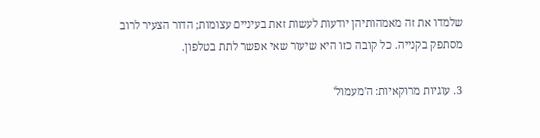שלמדו את זה מאמהותיהן יודעות לעשות זאת בעיניים עצומות; הדור הצעיר לרוב מסתפק בקנייה. כל קובה כזו היא שיעור שאי אפשר לתת בטלפון.

3. עוגיות מרוקאיות: ה'מעמול'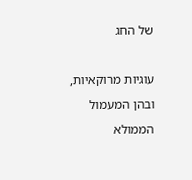של החג

עוגיות מרוקאיות, ובהן המעמול הממולא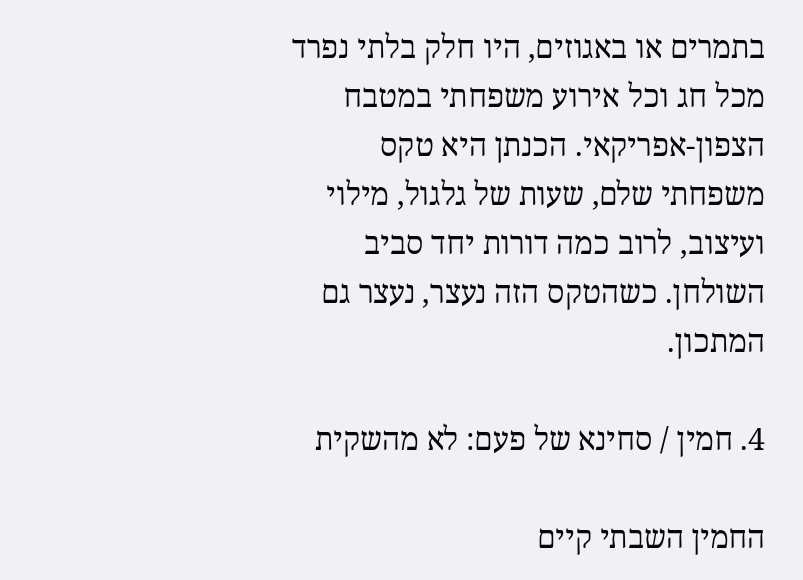בתמרים או באגוזים, היו חלק בלתי נפרד מכל חג וכל אירוע משפחתי במטבח הצפון-אפריקאי. הכנתן היא טקס משפחתי שלם, שעות של גלגול, מילוי ועיצוב, לרוב כמה דורות יחד סביב השולחן. כשהטקס הזה נעצר, נעצר גם המתכון.

4. חמין / סחינא של פעם: לא מהשקית

החמין השבתי קיים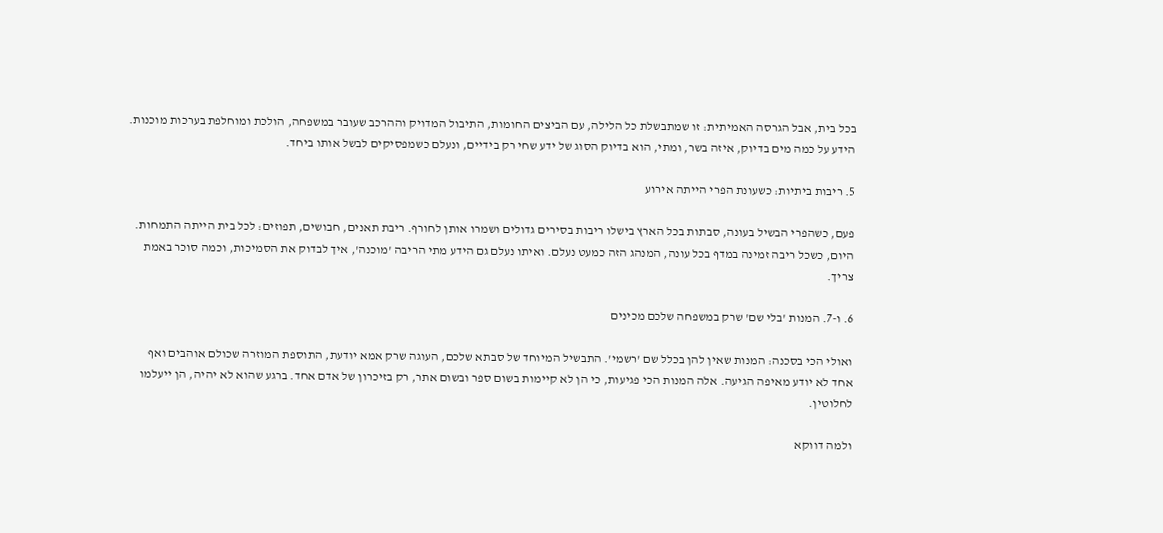בכל בית, אבל הגרסה האמיתית: זו שמתבשלת כל הלילה, עם הביצים החומות, התיבול המדויק וההרכב שעובר במשפחה, הולכת ומוחלפת בערכות מוכנות. הידע על כמה מים בדיוק, איזה בשר, ומתי, הוא בדיוק הסוג של ידע שחי רק בידיים, ונעלם כשמפסיקים לבשל אותו ביחד.

5. ריבות ביתיות: כשעונת הפרי הייתה אירוע

פעם, כשהפרי הבשיל בעונה, סבתות בכל הארץ בישלו ריבות בסירים גדולים ושמרו אותן לחורף. ריבת תאנים, חבושים, תפוזים: לכל בית הייתה התמחות. היום, כשכל ריבה זמינה במדף בכל עונה, המנהג הזה כמעט נעלם. ואיתו נעלם גם הידע מתי הריבה 'מוכנה', איך לבדוק את הסמיכות, וכמה סוכר באמת צריך.

6. ו-7. המנות 'בלי שם' שרק במשפחה שלכם מכינים

ואולי הכי בסכנה: המנות שאין להן בכלל שם 'רשמי'. התבשיל המיוחד של סבתא שלכם, העוגה שרק אמא יודעת, התוספת המוזרה שכולם אוהבים ואף אחד לא יודע מאיפה הגיעה. אלה המנות הכי פגיעות, כי הן לא קיימות בשום ספר ובשום אתר, רק בזיכרון של אדם אחד. ברגע שהוא לא יהיה, הן ייעלמו לחלוטין.

ולמה דווקא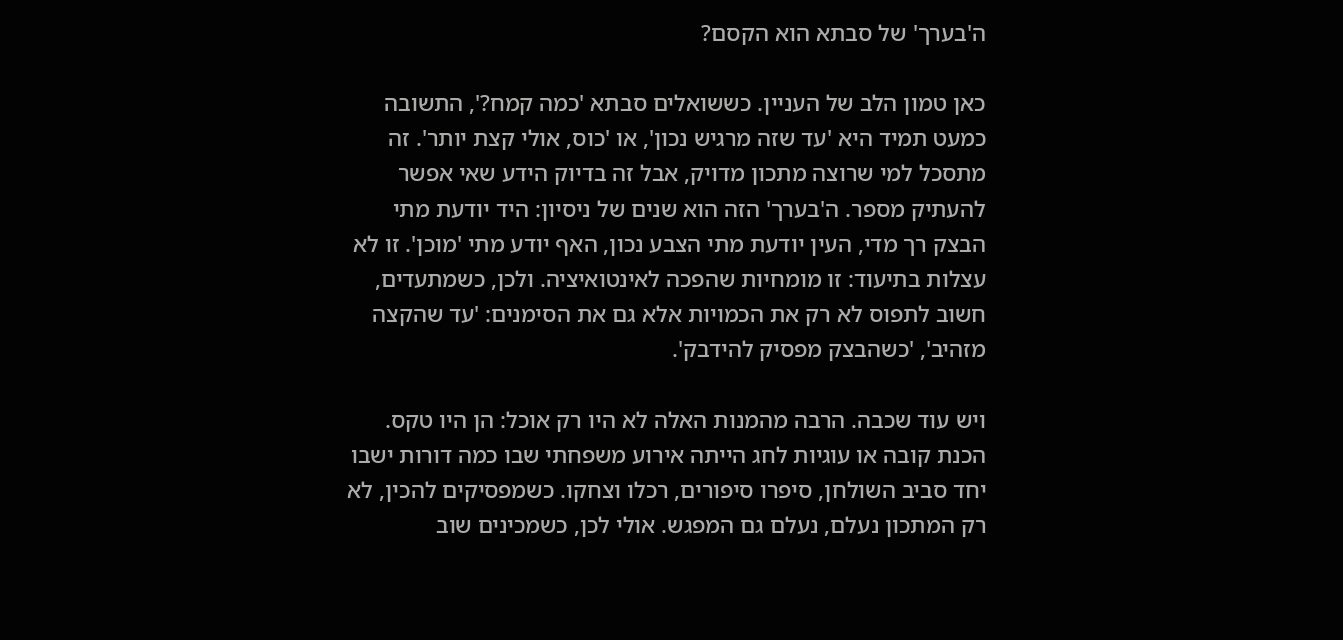ה'בערך' של סבתא הוא הקסם?

כאן טמון הלב של העניין. כששואלים סבתא 'כמה קמח?', התשובה כמעט תמיד היא 'עד שזה מרגיש נכון', או 'כוס, אולי קצת יותר'. זה מתסכל למי שרוצה מתכון מדויק, אבל זה בדיוק הידע שאי אפשר להעתיק מספר. ה'בערך' הזה הוא שנים של ניסיון: היד יודעת מתי הבצק רך מדי, העין יודעת מתי הצבע נכון, האף יודע מתי 'מוכן'. זו לא עצלות בתיעוד: זו מומחיות שהפכה לאינטואיציה. ולכן, כשמתעדים, חשוב לתפוס לא רק את הכמויות אלא גם את הסימנים: 'עד שהקצה מזהיב', 'כשהבצק מפסיק להידבק'.

ויש עוד שכבה. הרבה מהמנות האלה לא היו רק אוכל: הן היו טקס. הכנת קובה או עוגיות לחג הייתה אירוע משפחתי שבו כמה דורות ישבו יחד סביב השולחן, סיפרו סיפורים, רכלו וצחקו. כשמפסיקים להכין, לא רק המתכון נעלם, נעלם גם המפגש. אולי לכן, כשמכינים שוב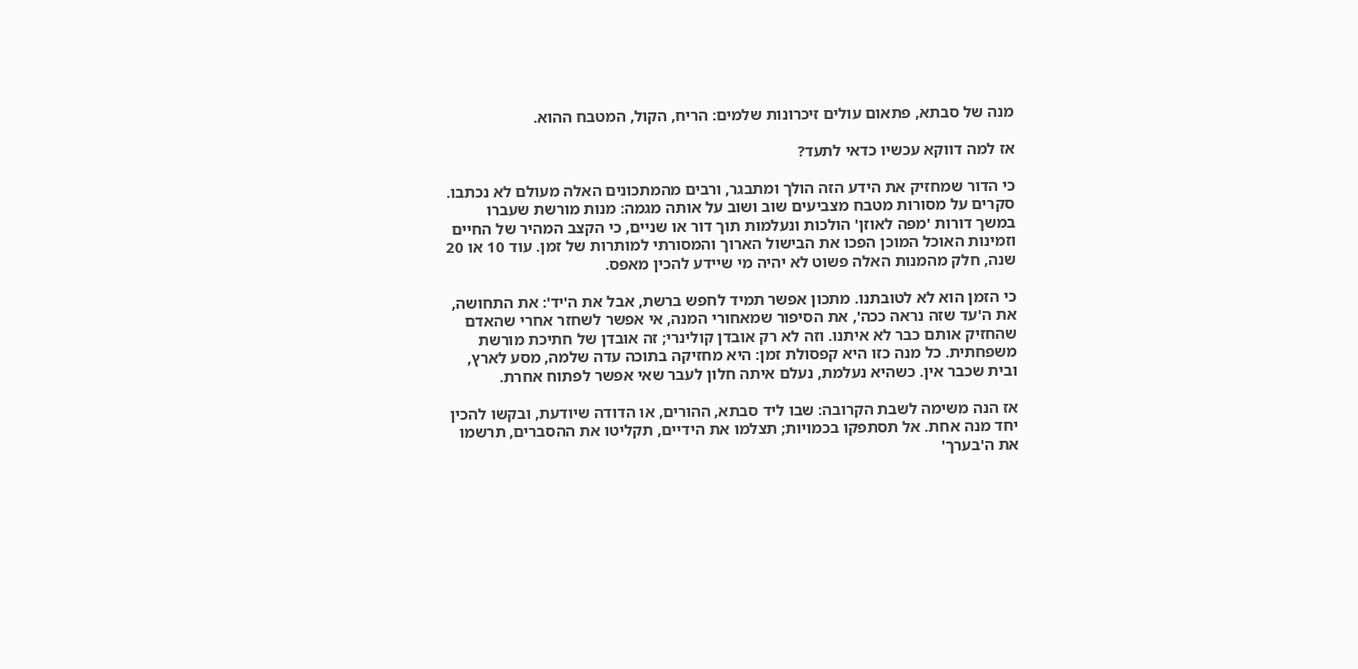מנה של סבתא, פתאום עולים זיכרונות שלמים: הריח, הקול, המטבח ההוא.

אז למה דווקא עכשיו כדאי לתעד?

כי הדור שמחזיק את הידע הזה הולך ומתבגר, ורבים מהמתכונים האלה מעולם לא נכתבו. סקרים על מסורות מטבח מצביעים שוב ושוב על אותה מגמה: מנות מורשת שעברו במשך דורות 'מפה לאוזן' הולכות ונעלמות תוך דור או שניים, כי הקצב המהיר של החיים וזמינות האוכל המוכן הפכו את הבישול הארוך והמסורתי למותרות של זמן. עוד 10 או 20 שנה, חלק מהמנות האלה פשוט לא יהיה מי שיידע להכין מאפס.

כי הזמן הוא לא לטובתנו. מתכון אפשר תמיד לחפש ברשת, אבל את ה'יד': את התחושה, את ה'עד שזה נראה ככה', את הסיפור שמאחורי המנה, אי אפשר לשחזר אחרי שהאדם שהחזיק אותם כבר לא איתנו. וזה לא רק אובדן קולינרי; זה אובדן של חתיכת מורשת משפחתית. כל מנה כזו היא קפסולת זמן: היא מחזיקה בתוכה עדה שלמה, מסע לארץ, ובית שכבר אין. כשהיא נעלמת, נעלם איתה חלון לעבר שאי אפשר לפתוח אחרת.

אז הנה משימה לשבת הקרובה: שבו ליד סבתא, ההורים, או הדודה שיודעת, ובקשו להכין יחד מנה אחת. אל תסתפקו בכמויות; תצלמו את הידיים, תקליטו את ההסברים, תרשמו את ה'בערך'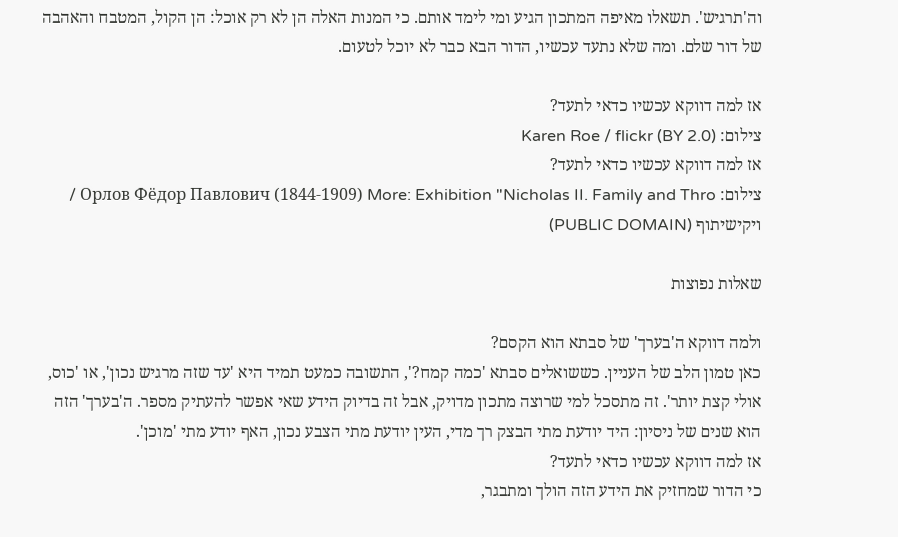וה'תרגיש'. תשאלו מאיפה המתכון הגיע ומי לימד אותם. כי המנות האלה הן לא רק אוכל: הן הקול, המטבח והאהבה של דור שלם. ומה שלא נתעד עכשיו, הדור הבא כבר לא יוכל לטעום.

אז למה דווקא עכשיו כדאי לתעד?
צילום: Karen Roe / flickr (BY 2.0)
אז למה דווקא עכשיו כדאי לתעד?
צילום: Орлов Фёдор Павлович (1844-1909) More: Exhibition "Nicholas II. Family and Thro / ויקישיתוף (PUBLIC DOMAIN)

שאלות נפוצות

ולמה דווקא ה'בערך' של סבתא הוא הקסם?
כאן טמון הלב של העניין. כששואלים סבתא 'כמה קמח?', התשובה כמעט תמיד היא 'עד שזה מרגיש נכון', או 'כוס, אולי קצת יותר'. זה מתסכל למי שרוצה מתכון מדויק, אבל זה בדיוק הידע שאי אפשר להעתיק מספר. ה'בערך' הזה הוא שנים של ניסיון: היד יודעת מתי הבצק רך מדי, העין יודעת מתי הצבע נכון, האף יודע מתי 'מוכן'.
אז למה דווקא עכשיו כדאי לתעד?
כי הדור שמחזיק את הידע הזה הולך ומתבגר,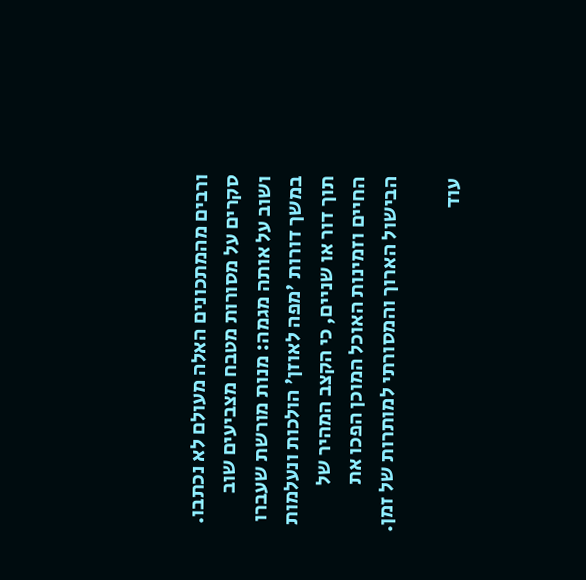ורבים מהמתכונים האלה מעולם לא נכתבו. סקרים על מסורות מטבח מצביעים שוב ושוב על אותה מגמה: מנות מורשת שעברו במשך דורות 'מפה לאוזן' הולכות ונעלמות תוך דור או שניים, כי הקצב המהיר של החיים וזמינות האוכל המוכן הפכו את הבישול הארוך והמסורתי למותרות של זמן.

עוד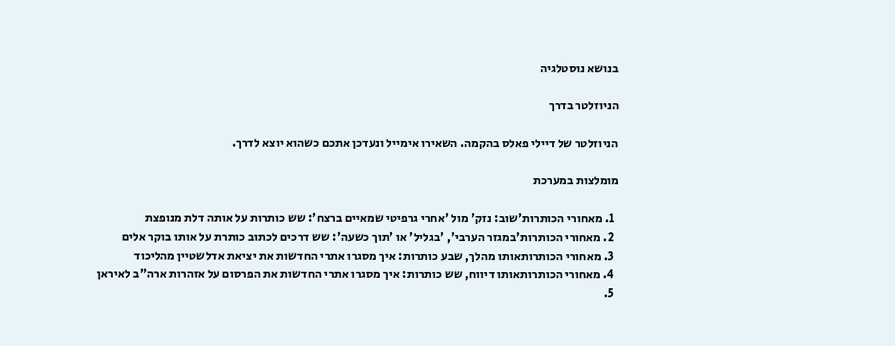בנושא נוסטלגיה

הניוזלטר בדרך

הניוזלטר של דיילי פאלס בהקמה. השאירו אימייל ונעדכן אתכם כשהוא יוצא לדרך.

מומלצות במערכת

  1. מאחורי הכותרות'שוב: נזק' מול 'אחרי גרפיטי שמאיים ברצח': שש כותרות על אותה דלת מנופצת
  2. מאחורי הכותרות'במגזר הערבי', 'בגליל' או 'תוך כשעה': שש דרכים לכתוב כותרת על אותו בוקר אלים
  3. מאחורי הכותרותאותו מהלך, שבע כותרות: איך מסגרו אתרי החדשות את יציאת אדלשטיין מהליכוד
  4. מאחורי הכותרותאותו דיווח, שש כותרות: איך מסגרו אתרי החדשות את הפרסום על אזהרות ארה"ב לאיראן
  5.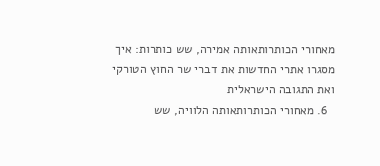מאחורי הכותרותאותה אמירה, שש כותרות: איך מסגרו אתרי החדשות את דברי שר החוץ הטורקי ואת התגובה הישראלית
  6. מאחורי הכותרותאותה הלוויה, שש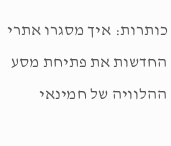כותרות: איך מסגרו אתרי החדשות את פתיחת מסע ההלוויה של חמינאי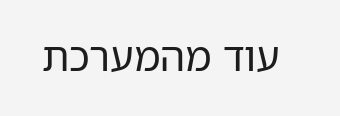עוד מהמערכת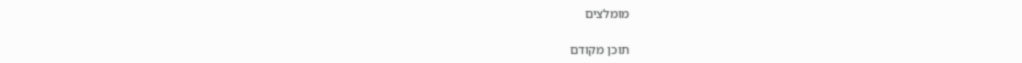מומלצים

תוכן מקודם